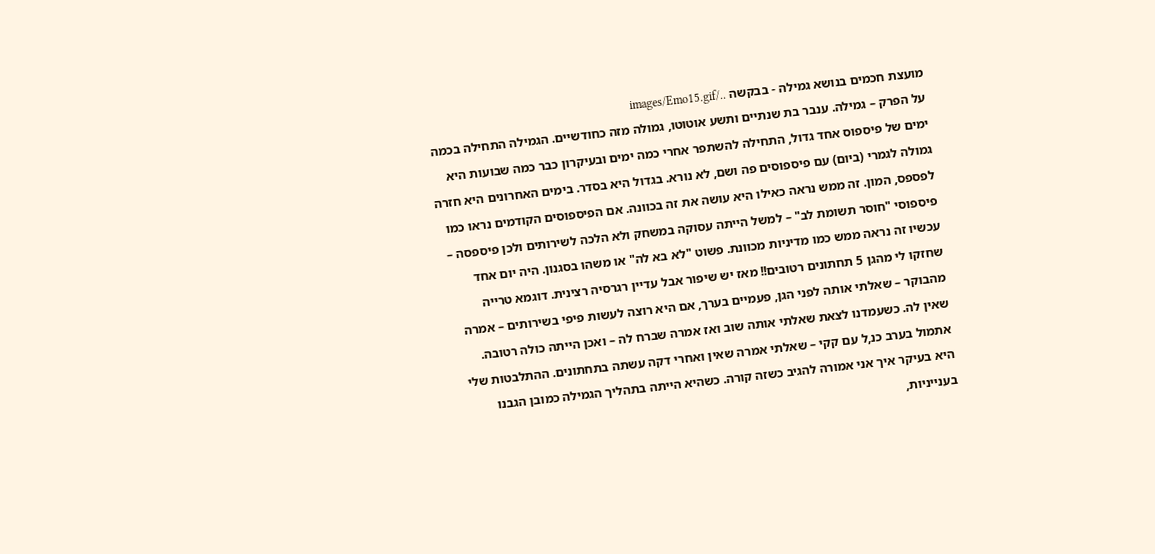מועצת חכמים בנושא גמילה - בבקשה ../images/Emo15.gif
על הפרק – גמילה. ענבר בת שנתיים ותשע אוטוטו, גמולה מזה כחודשיים. הגמילה התחילה בכמה ימים של פיספוס אחד גדול, התחילה להשתפר אחרי כמה ימים ובעיקרון כבר כמה שבועות היא גמולה לגמרי (ביום) עם פיספוסים פה ושם, לא נורא. בגדול היא בסדר. בימים האחרונים היא חזרה לפספס, המון. זה ממש נראה כאילו היא עושה את זה בכוונה. אם הפיספוסים הקודמים נראו כמו פיספוסי "חוסר תשומת לב" – למשל הייתה עסוקה במשחק ולא הלכה לשירותים ולכן פיספסה – עכשיו זה נראה ממש כמו מדיניות מכוונת. פשוט "לא בא לה" או משהו בסגנון. היה יום אחד שחזקו לי מהגן 5 תחתונים רטובים!! מאז יש שיפור אבל עדיין רגרסיה רצינית. דוגמא טרייה מהבוקר – שאלתי אותה לפני הגן, פעמיים בערך, אם היא רוצה לעשות פיפי בשירותים – אמרה שאין לה. כשעמדנו לצאת שאלתי אותה שוב ואז אמרה שברח לה – ואכן הייתה כולה רטובה. אתמול בערב כנ,ל עם קקי – שאלתי אמרה שאין ואחרי דקה עשתה בתחתונים. ההתלבטות שלי היא בעיקר איך אני אמורה להגיב כשזה קורה. כשהיא הייתה בתהליך הגמילה כמובן הגבנו בענייניות,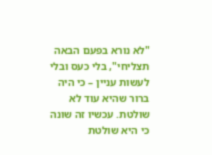"לא נורא בפעם הבאה תצליחי", בלי כעס ובלי לעשות עניין – כי היה ברור שהיא עוד לא שולטת. עכשיו זה שונה כי היא שולטת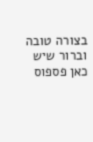בצורה טובה וברור שיש כאן פספוס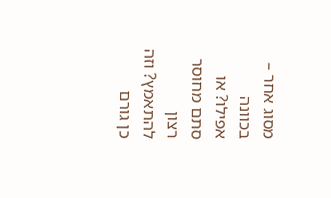מסוג אחר – בכוונה אפילו? או סתם מחוסר רצון להתאמץ? וזה כן גורם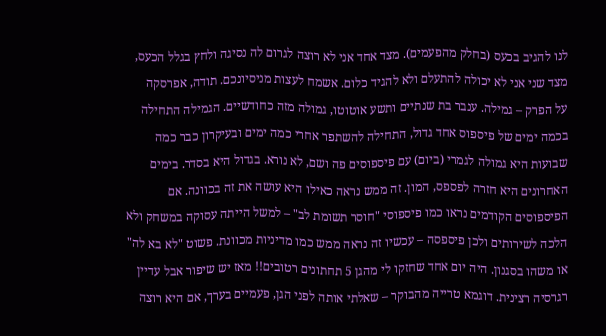לנו להגיב בכעס (בחלק מהפעמים). מצד אחד אני לא רוצה לגרום לה נסיגה ולחץ בגלל הכעס, מצד שני אני לא יכולה להתעלם ולא להגיד כלום. אשמח לעצות מניסיונכם. תודה, אפרסקה
על הפרק – גמילה. ענבר בת שנתיים ותשע אוטוטו, גמולה מזה כחודשיים. הגמילה התחילה בכמה ימים של פיספוס אחד גדול, התחילה להשתפר אחרי כמה ימים ובעיקרון כבר כמה שבועות היא גמולה לגמרי (ביום) עם פיספוסים פה ושם, לא נורא. בגדול היא בסדר. בימים האחרונים היא חזרה לפספס, המון. זה ממש נראה כאילו היא עושה את זה בכוונה. אם הפיספוסים הקודמים נראו כמו פיספוסי "חוסר תשומת לב" – למשל הייתה עסוקה במשחק ולא הלכה לשירותים ולכן פיספסה – עכשיו זה נראה ממש כמו מדיניות מכוונת. פשוט "לא בא לה" או משהו בסגנון. היה יום אחד שחזקו לי מהגן 5 תחתונים רטובים!! מאז יש שיפור אבל עדיין רגרסיה רצינית. דוגמא טרייה מהבוקר – שאלתי אותה לפני הגן, פעמיים בערך, אם היא רוצה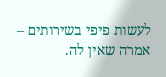לעשות פיפי בשירותים – אמרה שאין לה.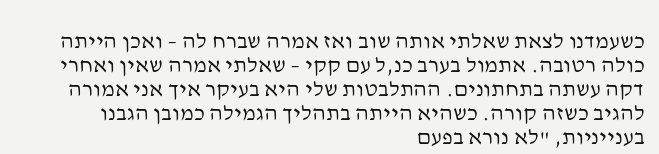כשעמדנו לצאת שאלתי אותה שוב ואז אמרה שברח לה – ואכן הייתה כולה רטובה. אתמול בערב כנ,ל עם קקי – שאלתי אמרה שאין ואחרי דקה עשתה בתחתונים. ההתלבטות שלי היא בעיקר איך אני אמורה להגיב כשזה קורה. כשהיא הייתה בתהליך הגמילה כמובן הגבנו בענייניות, "לא נורא בפעם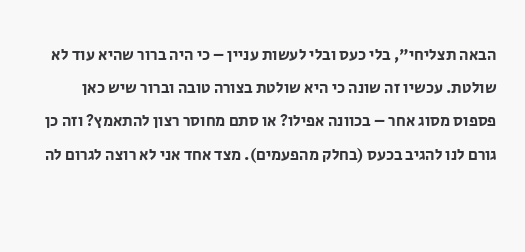הבאה תצליחי", בלי כעס ובלי לעשות עניין – כי היה ברור שהיא עוד לא שולטת. עכשיו זה שונה כי היא שולטת בצורה טובה וברור שיש כאן פספוס מסוג אחר – בכוונה אפילו? או סתם מחוסר רצון להתאמץ? וזה כן גורם לנו להגיב בכעס (בחלק מהפעמים). מצד אחד אני לא רוצה לגרום לה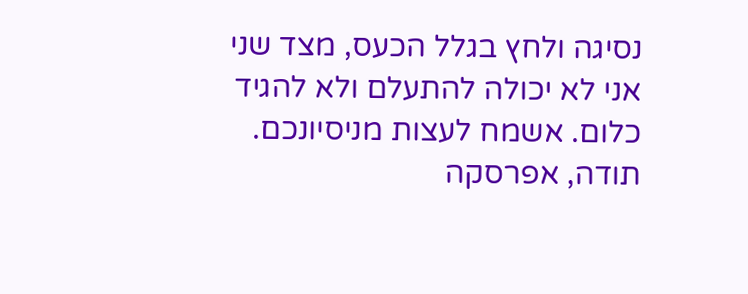נסיגה ולחץ בגלל הכעס, מצד שני אני לא יכולה להתעלם ולא להגיד כלום. אשמח לעצות מניסיונכם. תודה, אפרסקה